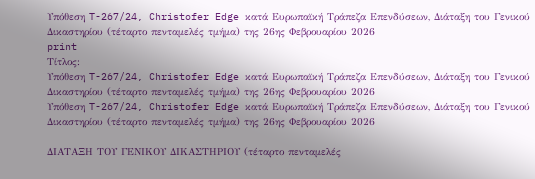Υπόθεση T-267/24, Christofer Edge κατά Ευρωπαϊκή Τράπεζα Επενδύσεων, Διάταξη του Γενικού Δικαστηρίου (τέταρτο πενταμελές τμήμα) της 26ης Φεβρουαρίου 2026
print
Τίτλος:
Υπόθεση T-267/24, Christofer Edge κατά Ευρωπαϊκή Τράπεζα Επενδύσεων, Διάταξη του Γενικού Δικαστηρίου (τέταρτο πενταμελές τμήμα) της 26ης Φεβρουαρίου 2026
Υπόθεση T-267/24, Christofer Edge κατά Ευρωπαϊκή Τράπεζα Επενδύσεων, Διάταξη του Γενικού Δικαστηρίου (τέταρτο πενταμελές τμήμα) της 26ης Φεβρουαρίου 2026

ΔΙΑΤΑΞΗ ΤΟΥ ΓΕΝΙΚΟΥ ΔΙΚΑΣΤΗΡΙΟΥ (τέταρτο πενταμελές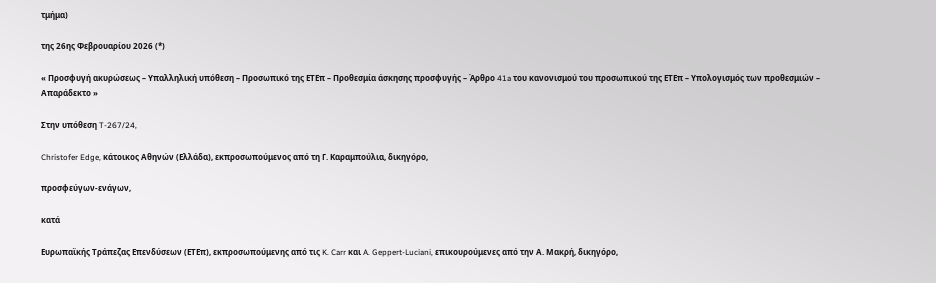τμήμα)

της 26ης Φεβρουαρίου 2026 (*)

« Προσφυγή ακυρώσεως – Υπαλληλική υπόθεση – Προσωπικό της ΕΤΕπ – Προθεσμία άσκησης προσφυγής – Άρθρο 41a του κανονισμού του προσωπικού της ΕΤΕπ – Υπολογισμός των προθεσμιών – Απαράδεκτο »

Στην υπόθεση T-267/24,

Christofer Edge, κάτοικος Αθηνών (Ελλάδα), εκπροσωπούμενος από τη Γ. Καραμπούλια, δικηγόρο,

προσφεύγων-ενάγων,

κατά

Ευρωπαϊκής Τράπεζας Επενδύσεων (ΕΤΕπ), εκπροσωπούμενης από τις K. Carr και A. Geppert-Luciani, επικουρούμενες από την Α. Μακρή, δικηγόρο,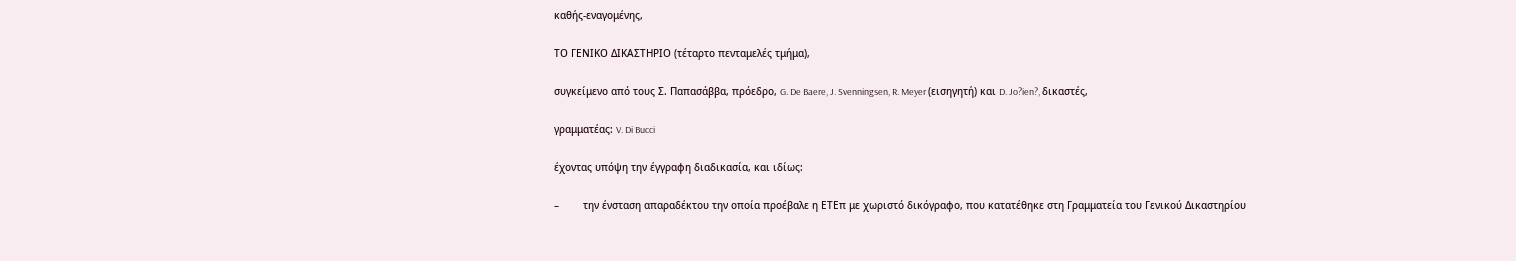καθής-εναγομένης,

ΤΟ ΓΕΝΙΚΟ ΔΙΚΑΣΤΗΡΙΟ (τέταρτο πενταμελές τμήμα),

συγκείμενο από τους Σ. Παπασάββα, πρόεδρο, G. De Baere, J. Svenningsen, R. Meyer (εισηγητή) και D. Jo?ien?, δικαστές,

γραμματέας: V. Di Bucci

έχοντας υπόψη την έγγραφη διαδικασία, και ιδίως:

–        την ένσταση απαραδέκτου την οποία προέβαλε η ΕΤΕπ με χωριστό δικόγραφο, που κατατέθηκε στη Γραμματεία του Γενικού Δικαστηρίου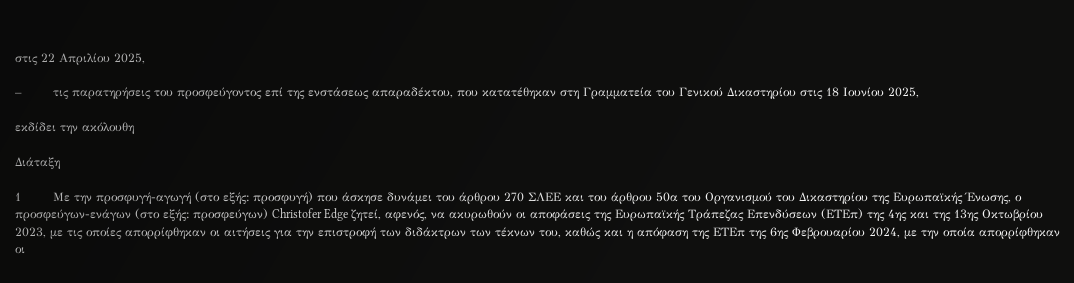στις 22 Απριλίου 2025,

–        τις παρατηρήσεις του προσφεύγοντος επί της ενστάσεως απαραδέκτου, που κατατέθηκαν στη Γραμματεία του Γενικού Δικαστηρίου στις 18 Ιουνίου 2025,

εκδίδει την ακόλουθη

Διάταξη

1        Με την προσφυγή-αγωγή (στο εξής: προσφυγή) που άσκησε δυνάμει του άρθρου 270 ΣΛΕΕ και του άρθρου 50α του Οργανισμού του Δικαστηρίου της Ευρωπαϊκής Ένωσης, ο προσφεύγων-ενάγων (στο εξής: προσφεύγων) Christofer Edge ζητεί, αφενός, να ακυρωθούν οι αποφάσεις της Ευρωπαϊκής Τράπεζας Επενδύσεων (ΕΤΕπ) της 4ης και της 13ης Οκτωβρίου 2023, με τις οποίες απορρίφθηκαν οι αιτήσεις για την επιστροφή των διδάκτρων των τέκνων του, καθώς και η απόφαση της ΕΤΕπ της 6ης Φεβρουαρίου 2024, με την οποία απορρίφθηκαν οι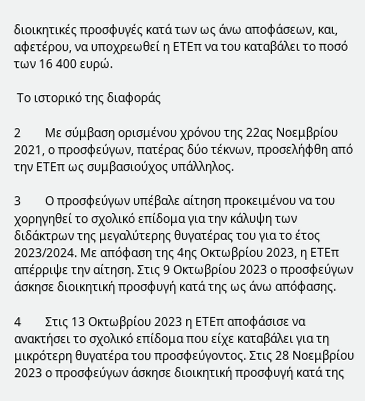διοικητικές προσφυγές κατά των ως άνω αποφάσεων, και, αφετέρου, να υποχρεωθεί η ΕΤΕπ να του καταβάλει το ποσό των 16 400 ευρώ.

 Το ιστορικό της διαφοράς

2        Με σύμβαση ορισμένου χρόνου της 22ας Νοεμβρίου 2021, ο προσφεύγων, πατέρας δύο τέκνων, προσελήφθη από την ΕΤΕπ ως συμβασιούχος υπάλληλος.

3        Ο προσφεύγων υπέβαλε αίτηση προκειμένου να του χορηγηθεί το σχολικό επίδομα για την κάλυψη των διδάκτρων της μεγαλύτερης θυγατέρας του για το έτος 2023/2024. Με απόφαση της 4ης Οκτωβρίου 2023, η ΕΤΕπ απέρριψε την αίτηση. Στις 9 Οκτωβρίου 2023 ο προσφεύγων άσκησε διοικητική προσφυγή κατά της ως άνω απόφασης.

4        Στις 13 Οκτωβρίου 2023 η ΕΤΕπ αποφάσισε να ανακτήσει το σχολικό επίδομα που είχε καταβάλει για τη μικρότερη θυγατέρα του προσφεύγοντος. Στις 28 Νοεμβρίου 2023 ο προσφεύγων άσκησε διοικητική προσφυγή κατά της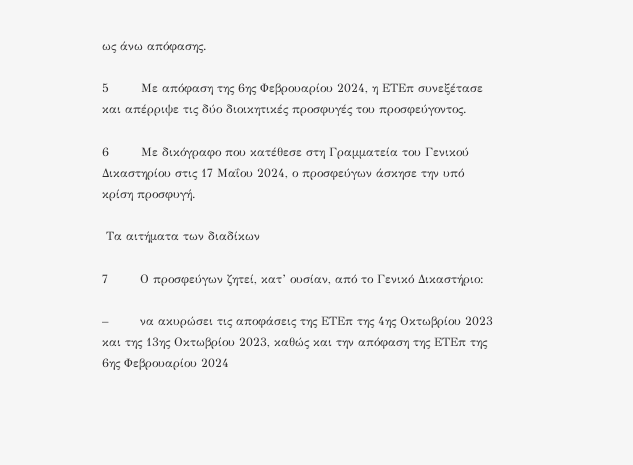ως άνω απόφασης.

5        Με απόφαση της 6ης Φεβρουαρίου 2024, η ΕΤΕπ συνεξέτασε και απέρριψε τις δύο διοικητικές προσφυγές του προσφεύγοντος.

6        Με δικόγραφο που κατέθεσε στη Γραμματεία του Γενικού Δικαστηρίου στις 17 Μαΐου 2024, ο προσφεύγων άσκησε την υπό κρίση προσφυγή.

 Τα αιτήματα των διαδίκων

7        Ο προσφεύγων ζητεί, κατ’ ουσίαν, από το Γενικό Δικαστήριο:

–        να ακυρώσει τις αποφάσεις της ΕΤΕπ της 4ης Οκτωβρίου 2023 και της 13ης Οκτωβρίου 2023, καθώς και την απόφαση της ΕΤΕπ της 6ης Φεβρουαρίου 2024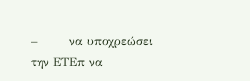–        να υποχρεώσει την ΕΤΕπ να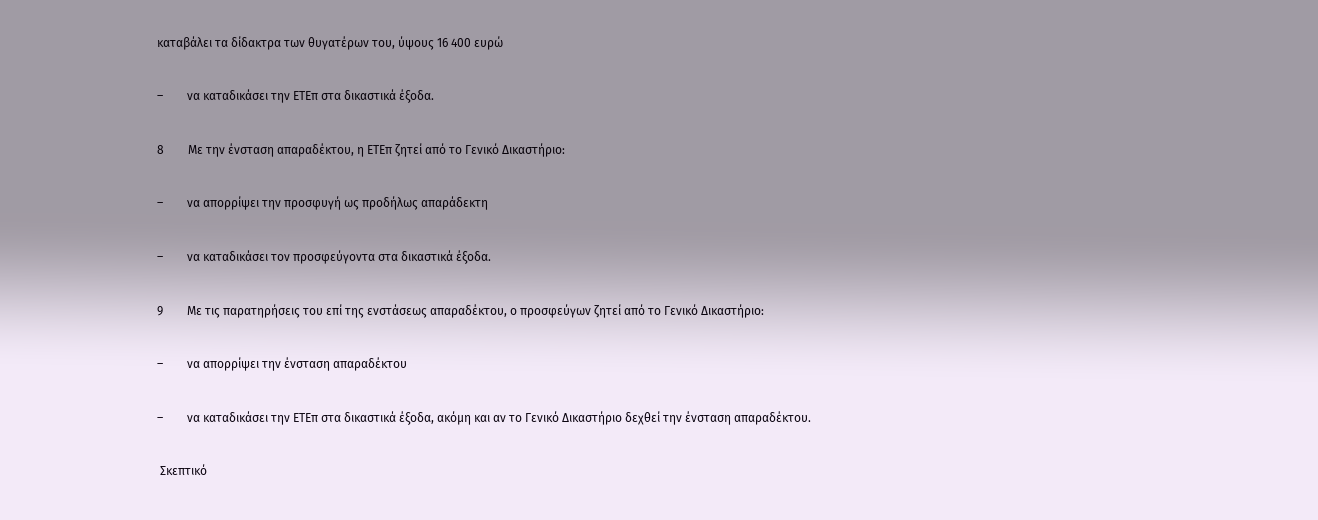καταβάλει τα δίδακτρα των θυγατέρων του, ύψους 16 400 ευρώ

–        να καταδικάσει την ΕΤΕπ στα δικαστικά έξοδα.

8        Με την ένσταση απαραδέκτου, η ΕΤΕπ ζητεί από το Γενικό Δικαστήριο:

–        να απορρίψει την προσφυγή ως προδήλως απαράδεκτη

–        να καταδικάσει τον προσφεύγοντα στα δικαστικά έξοδα.

9        Με τις παρατηρήσεις του επί της ενστάσεως απαραδέκτου, ο προσφεύγων ζητεί από το Γενικό Δικαστήριο:

–        να απορρίψει την ένσταση απαραδέκτου

–        να καταδικάσει την ΕΤΕπ στα δικαστικά έξοδα, ακόμη και αν το Γενικό Δικαστήριο δεχθεί την ένσταση απαραδέκτου.

 Σκεπτικό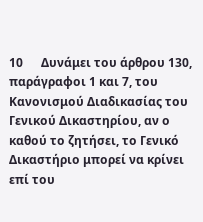10      Δυνάμει του άρθρου 130, παράγραφοι 1 και 7, του Κανονισμού Διαδικασίας του Γενικού Δικαστηρίου, αν ο καθού το ζητήσει, το Γενικό Δικαστήριο μπορεί να κρίνει επί του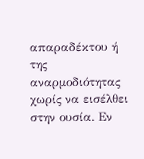απαραδέκτου ή της αναρμοδιότητας χωρίς να εισέλθει στην ουσία. Εν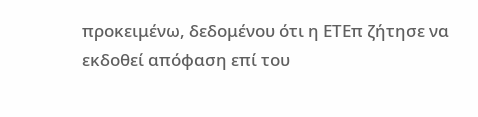προκειμένω, δεδομένου ότι η ΕΤΕπ ζήτησε να εκδοθεί απόφαση επί του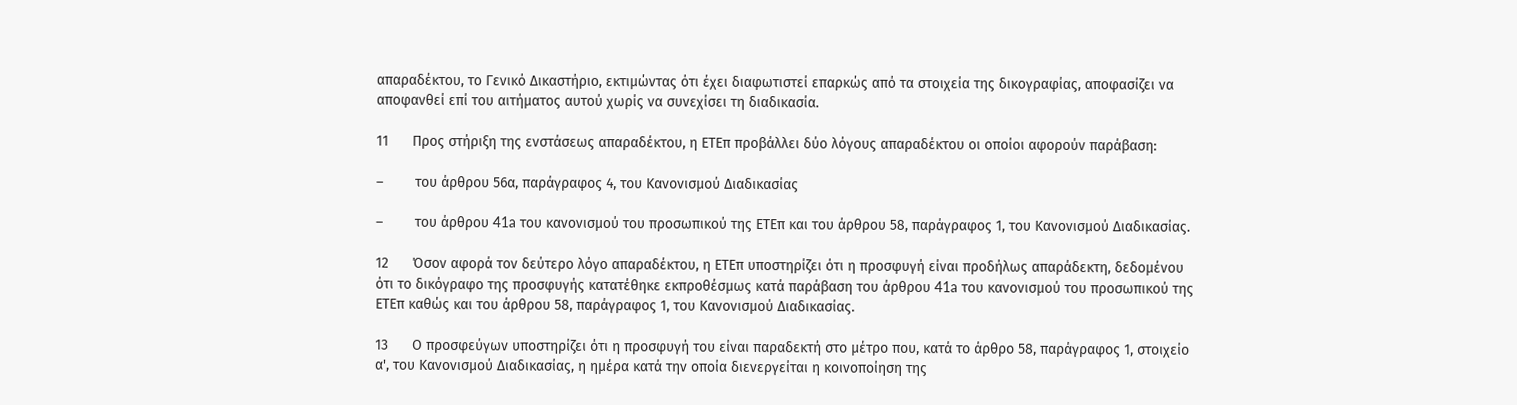απαραδέκτου, το Γενικό Δικαστήριο, εκτιμώντας ότι έχει διαφωτιστεί επαρκώς από τα στοιχεία της δικογραφίας, αποφασίζει να αποφανθεί επί του αιτήματος αυτού χωρίς να συνεχίσει τη διαδικασία.

11      Προς στήριξη της ενστάσεως απαραδέκτου, η ΕΤΕπ προβάλλει δύο λόγους απαραδέκτου οι οποίοι αφορούν παράβαση:

–        του άρθρου 56α, παράγραφος 4, του Κανονισμού Διαδικασίας

–        του άρθρου 41a του κανονισμού του προσωπικού της ΕΤΕπ και του άρθρου 58, παράγραφος 1, του Κανονισμού Διαδικασίας.

12      Όσον αφορά τον δεύτερο λόγο απαραδέκτου, η ΕΤΕπ υποστηρίζει ότι η προσφυγή είναι προδήλως απαράδεκτη, δεδομένου ότι το δικόγραφο της προσφυγής κατατέθηκε εκπροθέσμως κατά παράβαση του άρθρου 41a του κανονισμού του προσωπικού της ΕΤΕπ καθώς και του άρθρου 58, παράγραφος 1, του Κανονισμού Διαδικασίας.

13      Ο προσφεύγων υποστηρίζει ότι η προσφυγή του είναι παραδεκτή στο μέτρο που, κατά το άρθρο 58, παράγραφος 1, στοιχείο α', του Κανονισμού Διαδικασίας, η ημέρα κατά την οποία διενεργείται η κοινοποίηση της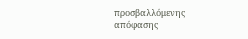προσβαλλόμενης απόφασης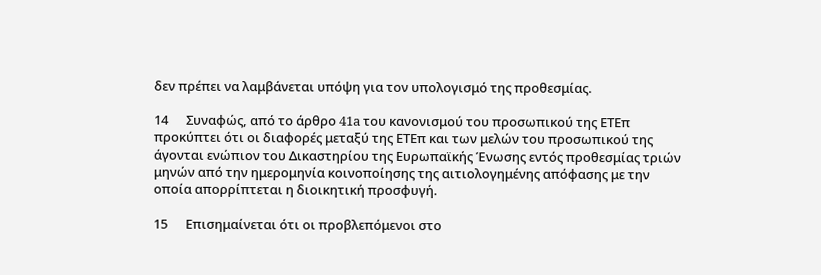δεν πρέπει να λαμβάνεται υπόψη για τον υπολογισμό της προθεσμίας.

14      Συναφώς, από το άρθρο 41a του κανονισμού του προσωπικού της ΕΤΕπ προκύπτει ότι οι διαφορές μεταξύ της ΕΤΕπ και των μελών του προσωπικού της άγονται ενώπιον του Δικαστηρίου της Ευρωπαϊκής Ένωσης εντός προθεσμίας τριών μηνών από την ημερομηνία κοινοποίησης της αιτιολογημένης απόφασης με την οποία απορρίπτεται η διοικητική προσφυγή.

15      Επισημαίνεται ότι οι προβλεπόμενοι στο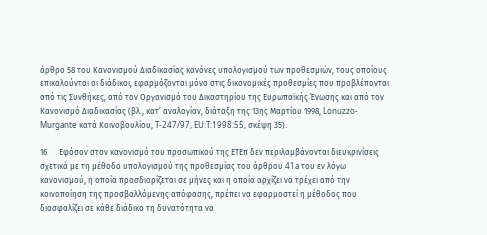άρθρο 58 του Κανονισμού Διαδικασίας κανόνες υπολογισμού των προθεσμιών, τους οποίους επικαλούνται οι διάδικοι, εφαρμόζονται μόνο στις δικονομικές προθεσμίες που προβλέπονται από τις Συνθήκες, από τον Οργανισμό του Δικαστηρίου της Ευρωπαϊκής Ένωσης και από τον Κανονισμό Διαδικασίας (βλ., κατ’ αναλογίαν, διάταξη της 13ης Μαρτίου 1998, Lonuzzo-Murgante κατά Κοινοβουλίου, T-247/97, EU:T:1998:55, σκέψη 35).

16      Εφόσον στον κανονισμό του προσωπικού της ΕΤΕπ δεν περιλαμβάνονται διευκρινίσεις σχετικά με τη μέθοδο υπολογισμού της προθεσμίας του άρθρου 41a του εν λόγω κανονισμού, η οποία προσδιορίζεται σε μήνες και η οποία αρχίζει να τρέχει από την κοινοποίηση της προσβαλλόμενης απόφασης, πρέπει να εφαρμοστεί η μέθοδος που διασφαλίζει σε κάθε διάδικο τη δυνατότητα να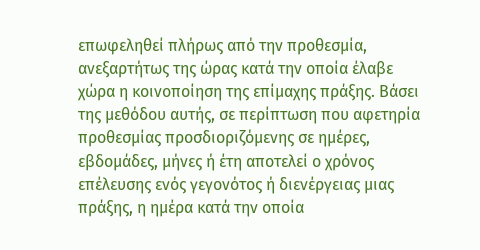επωφεληθεί πλήρως από την προθεσμία, ανεξαρτήτως της ώρας κατά την οποία έλαβε χώρα η κοινοποίηση της επίμαχης πράξης. Βάσει της μεθόδου αυτής, σε περίπτωση που αφετηρία προθεσμίας προσδιοριζόμενης σε ημέρες, εβδομάδες, μήνες ή έτη αποτελεί ο χρόνος επέλευσης ενός γεγονότος ή διενέργειας μιας πράξης, η ημέρα κατά την οποία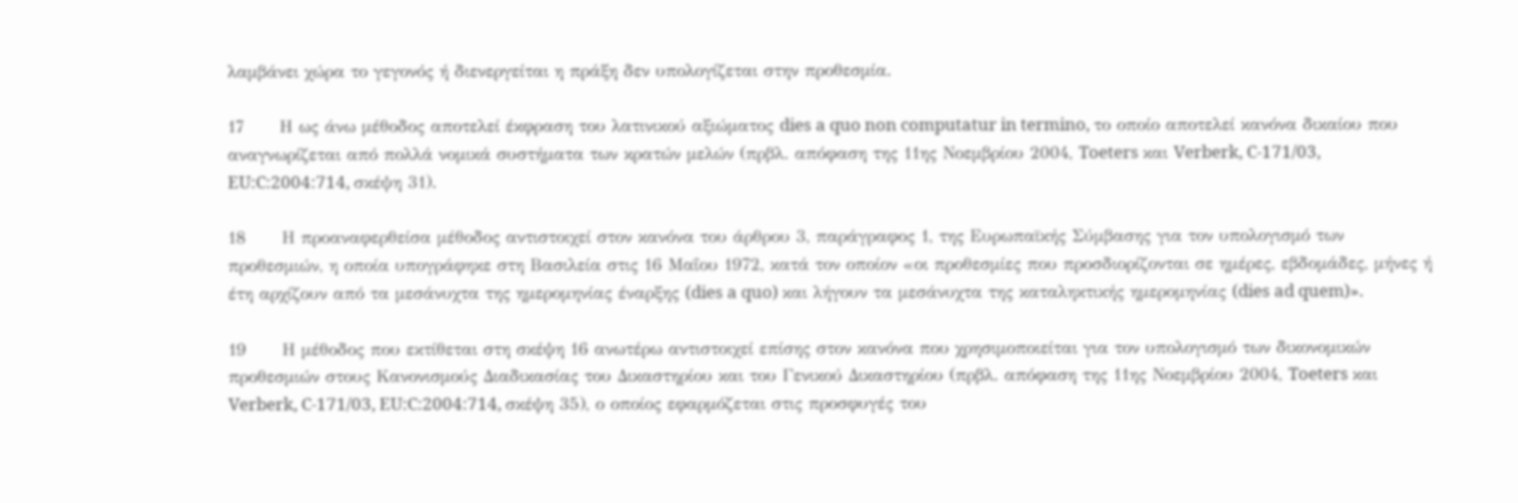λαμβάνει χώρα το γεγονός ή διενεργείται η πράξη δεν υπολογίζεται στην προθεσμία.

17      Η ως άνω μέθοδος αποτελεί έκφραση του λατινικού αξιώματος dies a quo non computatur in termino, το οποίο αποτελεί κανόνα δικαίου που αναγνωρίζεται από πολλά νομικά συστήματα των κρατών μελών (πρβλ. απόφαση της 11ης Νοεμβρίου 2004, Toeters και Verberk, C-171/03, EU:C:2004:714, σκέψη 31).

18      Η προαναφερθείσα μέθοδος αντιστοιχεί στον κανόνα του άρθρου 3, παράγραφος 1, της Ευρωπαϊκής Σύμβασης για τον υπολογισμό των προθεσμιών, η οποία υπογράφηκε στη Βασιλεία στις 16 Μαΐου 1972, κατά τον οποίον «οι προθεσμίες που προσδιορίζονται σε ημέρες, εβδομάδες, μήνες ή έτη αρχίζουν από τα μεσάνυχτα της ημερομηνίας έναρξης (dies a quo) και λήγουν τα μεσάνυχτα της καταληκτικής ημερομηνίας (dies ad quem)».

19      Η μέθοδος που εκτίθεται στη σκέψη 16 ανωτέρω αντιστοιχεί επίσης στον κανόνα που χρησιμοποιείται για τον υπολογισμό των δικονομικών προθεσμιών στους Κανονισμούς Διαδικασίας του Δικαστηρίου και του Γενικού Δικαστηρίου (πρβλ. απόφαση της 11ης Νοεμβρίου 2004, Toeters και Verberk, C-171/03, EU:C:2004:714, σκέψη 35), ο οποίος εφαρμόζεται στις προσφυγές του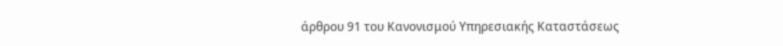άρθρου 91 του Κανονισμού Υπηρεσιακής Καταστάσεως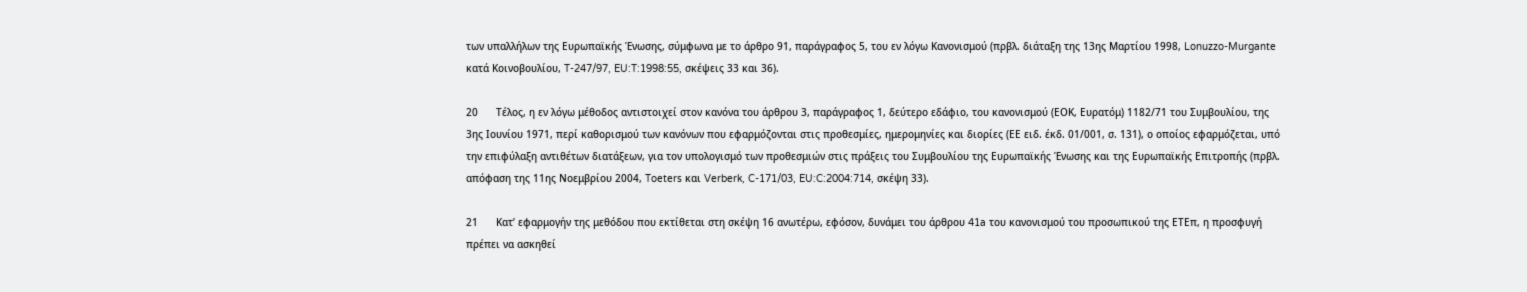των υπαλλήλων της Ευρωπαϊκής Ένωσης, σύμφωνα με το άρθρο 91, παράγραφος 5, του εν λόγω Κανονισμού (πρβλ. διάταξη της 13ης Μαρτίου 1998, Lonuzzo-Murgante κατά Κοινοβουλίου, T-247/97, EU:T:1998:55, σκέψεις 33 και 36).

20      Τέλος, η εν λόγω μέθοδος αντιστοιχεί στον κανόνα του άρθρου 3, παράγραφος 1, δεύτερο εδάφιο, του κανονισμού (ΕΟΚ, Ευρατόμ) 1182/71 του Συμβουλίου, της 3ης Ιουνίου 1971, περί καθορισμού των κανόνων που εφαρμόζονται στις προθεσμίες, ημερομηνίες και διορίες (ΕΕ ειδ. έκδ. 01/001, σ. 131), ο οποίος εφαρμόζεται, υπό την επιφύλαξη αντιθέτων διατάξεων, για τον υπολογισμό των προθεσμιών στις πράξεις του Συμβουλίου της Ευρωπαϊκής Ένωσης και της Ευρωπαϊκής Επιτροπής (πρβλ. απόφαση της 11ης Νοεμβρίου 2004, Toeters και Verberk, C-171/03, EU:C:2004:714, σκέψη 33).

21      Κατ’ εφαρμογήν της μεθόδου που εκτίθεται στη σκέψη 16 ανωτέρω, εφόσον, δυνάμει του άρθρου 41a του κανονισμού του προσωπικού της ΕΤΕπ, η προσφυγή πρέπει να ασκηθεί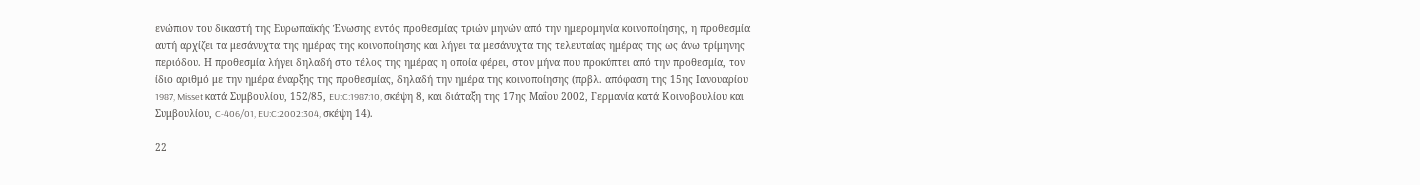ενώπιον του δικαστή της Ευρωπαϊκής Ένωσης εντός προθεσμίας τριών μηνών από την ημερομηνία κοινοποίησης, η προθεσμία αυτή αρχίζει τα μεσάνυχτα της ημέρας της κοινοποίησης και λήγει τα μεσάνυχτα της τελευταίας ημέρας της ως άνω τρίμηνης περιόδου. Η προθεσμία λήγει δηλαδή στο τέλος της ημέρας η οποία φέρει, στον μήνα που προκύπτει από την προθεσμία, τον ίδιο αριθμό με την ημέρα έναρξης της προθεσμίας, δηλαδή την ημέρα της κοινοποίησης (πρβλ. απόφαση της 15ης Ιανουαρίου 1987, Misset κατά Συμβουλίου, 152/85, EU:C:1987:10, σκέψη 8, και διάταξη της 17ης Μαΐου 2002, Γερμανία κατά Κοινοβουλίου και Συμβουλίου, C-406/01, EU:C:2002:304, σκέψη 14).

22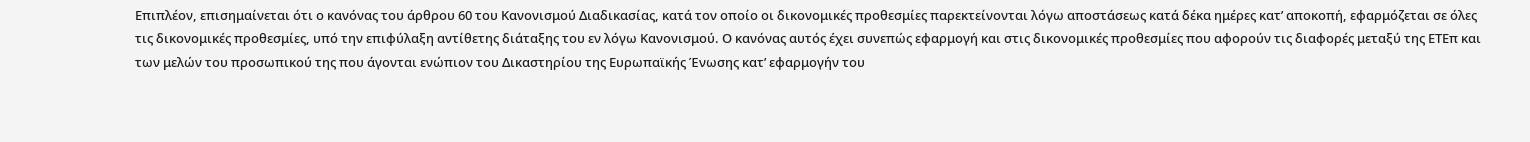Επιπλέον, επισημαίνεται ότι ο κανόνας του άρθρου 60 του Κανονισμού Διαδικασίας, κατά τον οποίο οι δικονομικές προθεσμίες παρεκτείνονται λόγω αποστάσεως κατά δέκα ημέρες κατ’ αποκοπή, εφαρμόζεται σε όλες τις δικονομικές προθεσμίες, υπό την επιφύλαξη αντίθετης διάταξης του εν λόγω Κανονισμού. Ο κανόνας αυτός έχει συνεπώς εφαρμογή και στις δικονομικές προθεσμίες που αφορούν τις διαφορές μεταξύ της ΕΤΕπ και των μελών του προσωπικού της που άγονται ενώπιον του Δικαστηρίου της Ευρωπαϊκής Ένωσης κατ’ εφαρμογήν του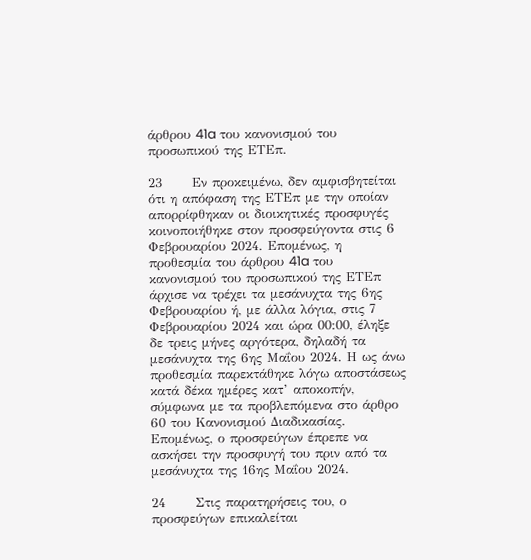άρθρου 41a του κανονισμού του προσωπικού της ΕΤΕπ.

23      Εν προκειμένω, δεν αμφισβητείται ότι η απόφαση της ΕΤΕπ με την οποίαν απορρίφθηκαν οι διοικητικές προσφυγές κοινοποιήθηκε στον προσφεύγοντα στις 6 Φεβρουαρίου 2024. Επομένως, η προθεσμία του άρθρου 41a του κανονισμού του προσωπικού της ΕΤΕπ άρχισε να τρέχει τα μεσάνυχτα της 6ης Φεβρουαρίου ή, με άλλα λόγια, στις 7 Φεβρουαρίου 2024 και ώρα 00:00, έληξε δε τρεις μήνες αργότερα, δηλαδή τα μεσάνυχτα της 6ης Μαΐου 2024. Η ως άνω προθεσμία παρεκτάθηκε λόγω αποστάσεως κατά δέκα ημέρες κατ’ αποκοπήν, σύμφωνα με τα προβλεπόμενα στο άρθρο 60 του Κανονισμού Διαδικασίας. Επομένως, ο προσφεύγων έπρεπε να ασκήσει την προσφυγή του πριν από τα μεσάνυχτα της 16ης Μαΐου 2024.

24      Στις παρατηρήσεις του, ο προσφεύγων επικαλείται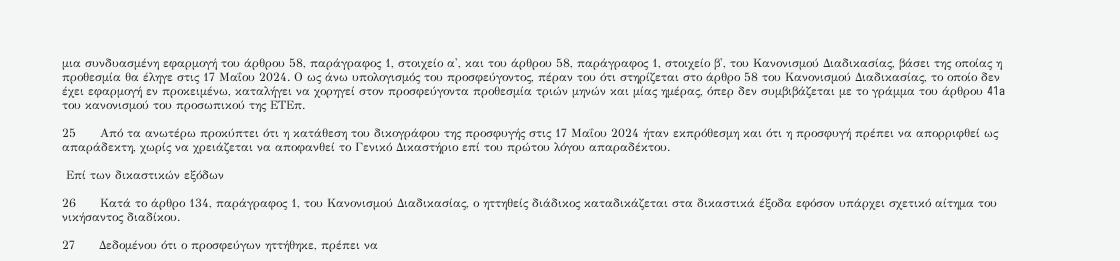μια συνδυασμένη εφαρμογή του άρθρου 58, παράγραφος 1, στοιχείο α', και του άρθρου 58, παράγραφος 1, στοιχείο β', του Κανονισμού Διαδικασίας, βάσει της οποίας η προθεσμία θα έληγε στις 17 Μαΐου 2024. Ο ως άνω υπολογισμός του προσφεύγοντος, πέραν του ότι στηρίζεται στο άρθρο 58 του Κανονισμού Διαδικασίας, το οποίο δεν έχει εφαρμογή εν προκειμένω, καταλήγει να χορηγεί στον προσφεύγοντα προθεσμία τριών μηνών και μίας ημέρας, όπερ δεν συμβιβάζεται με το γράμμα του άρθρου 41a του κανονισμού του προσωπικού της ΕΤΕπ.

25      Από τα ανωτέρω προκύπτει ότι η κατάθεση του δικογράφου της προσφυγής στις 17 Μαΐου 2024 ήταν εκπρόθεσμη και ότι η προσφυγή πρέπει να απορριφθεί ως απαράδεκτη, χωρίς να χρειάζεται να αποφανθεί το Γενικό Δικαστήριο επί του πρώτου λόγου απαραδέκτου.

 Επί των δικαστικών εξόδων

26      Κατά το άρθρο 134, παράγραφος 1, του Κανονισμού Διαδικασίας, ο ηττηθείς διάδικος καταδικάζεται στα δικαστικά έξοδα εφόσον υπάρχει σχετικό αίτημα του νικήσαντος διαδίκου.

27      Δεδομένου ότι ο προσφεύγων ηττήθηκε, πρέπει να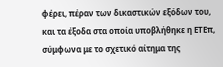φέρει, πέραν των δικαστικών εξόδων του, και τα έξοδα στα οποία υποβλήθηκε η ΕΤΕπ, σύμφωνα με το σχετικό αίτημα της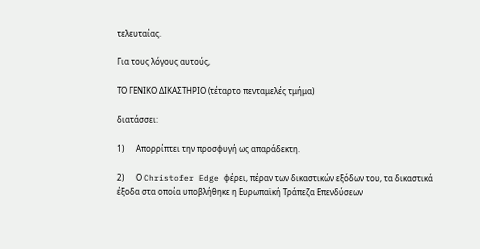τελευταίας.

Για τους λόγους αυτούς,

ΤΟ ΓΕΝΙΚΟ ΔΙΚΑΣΤΗΡΙΟ (τέταρτο πενταμελές τμήμα)

διατάσσει:

1)      Απορρίπτει την προσφυγή ως απαράδεκτη.

2)      Ο Christofer Edge φέρει, πέραν των δικαστικών εξόδων του, τα δικαστικά έξοδα στα οποία υποβλήθηκε η Ευρωπαϊκή Τράπεζα Επενδύσεων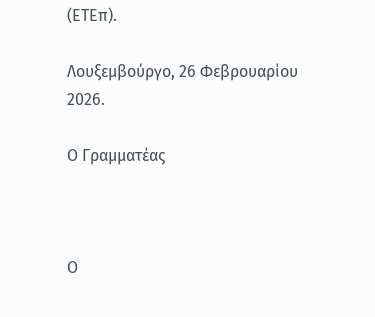(ΕΤΕπ).

Λουξεμβούργο, 26 Φεβρουαρίου 2026.

Ο Γραμματέας



Ο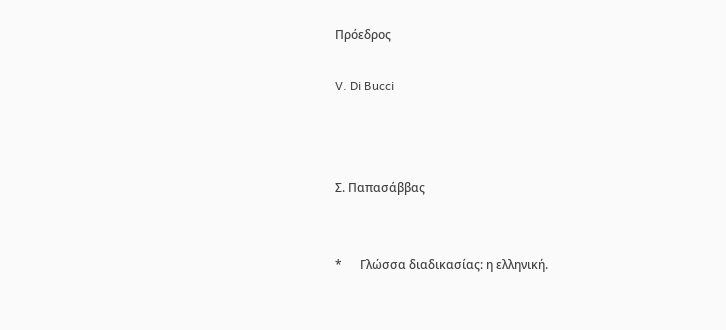Πρόεδρος

V. Di Bucci



Σ. Παπασάββας


*      Γλώσσα διαδικασίας: η ελληνική.